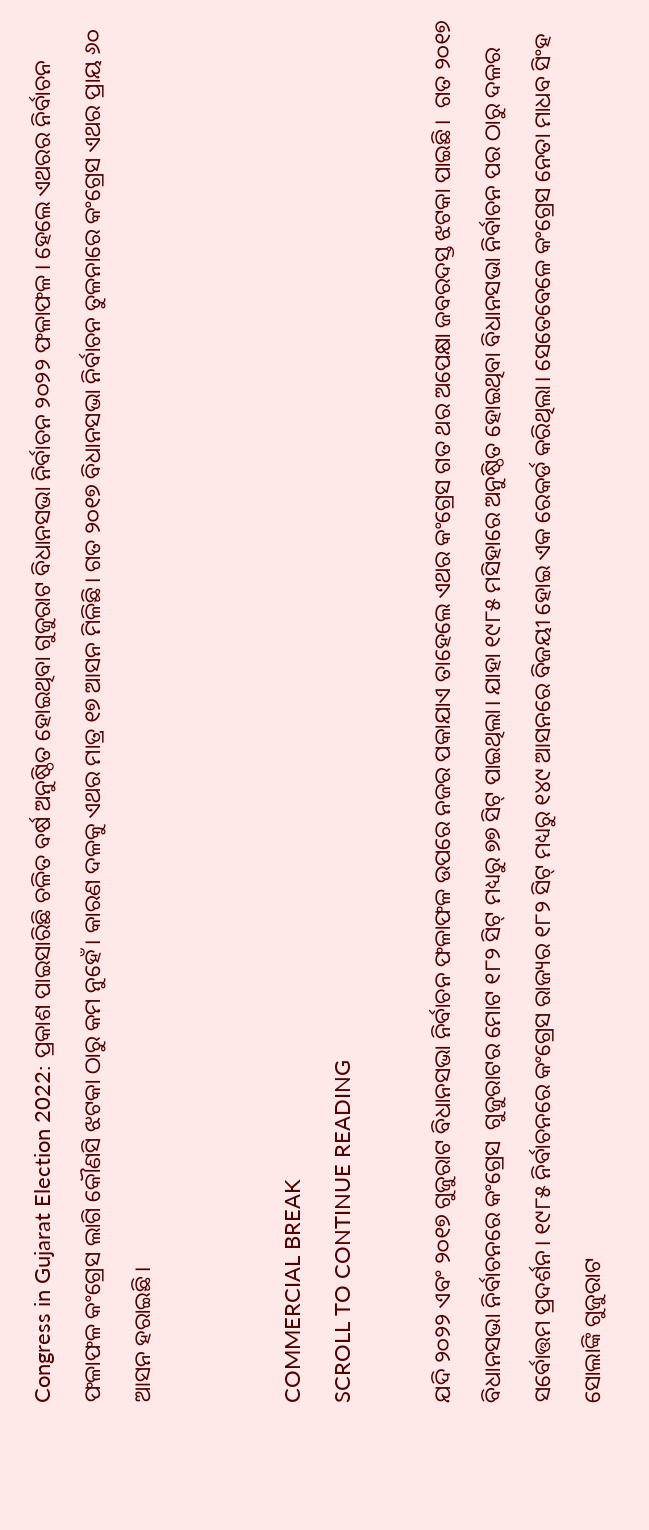Congress in Gujarat Election 2022: ପ୍ରକାଶ ପାଇସାରିଛି ଚଳିତ ବର୍ଷ ଅନୁଷ୍ଠିତ ହୋଇଥିବା ଗୁଜୁରାଟ ବିଧାନସଭା ନିର୍ବାଚନ ୨୦୨୨ ଫଳାଫଳ। ହେଲେ ଏଥରର ନିର୍ବାଚନ ଫଳାଫଳ କଂଗ୍ରେସ ଲାଗି କୌଣସି ଝଟକା ଠାରୁ କମ ନୁହେଁ। କାରଣ ଦଳକୁ ଏଥର ମାତ୍ର ୧୭ ଆସନ ମିଳିଛି। ଗତ ୨୦୧୭ ବିଧାନସଭା ନିର୍ବାଚନ ତୁଳନାରେ କଂଗ୍ରେସ ଏଥର ପ୍ରାୟ ୬୦ ଆସନ ହରାଇଛି।


COMMERCIAL BREAK
SCROLL TO CONTINUE READING

ଯଦି ୨୦୨୨ ଏବଂ ୨୦୧୭ ଗୁଜୁରାଟ ବିଧାନସଭା ନିର୍ବାଚନ ଫଳାଫଳ ଉପରେ ନଜର ପକାଯାଏ ତାହେଲେ ଏଥର କଂଗ୍ରେସ ଗତ ଥର ଅପେକ୍ଷା ଜବରଦସ୍ତ ଝଟକା ପାଇଛି।  ଗତ ୨୦୧୭ ବିଧାନସଭା ନିର୍ବାଚନରେ କଂଗ୍ରେସ  ଗୁଜୁରାଟର ମୋଟ ୧୮୨ ସିଟ୍ ମଧ୍ୟରୁ ୭୭ ସିଟ୍ ପାଇଥିଲା। ଯାହା ୧୯୮୫ ମସିହାରେ ଅନୁଷ୍ଠିତ ହୋଇଥିବା ବିଧାନସଭା ନିର୍ବାଚନ ପର ଠାରୁ ଦଳର ସର୍ବୋତ୍ତମ ପ୍ରଦର୍ଶନ। ୧୯୮୫ ନିର୍ବାଚନରେ କଂଗ୍ରେସ ରାଜ୍ୟର ୧୮୨ ସିଟ୍ ମଧ୍ୟରୁ ୧୪୯ ଆସନରେ ବିଜୟୀ ହୋଇ ଏକ ରେକର୍ଡ କରିଥିଲା। ସେତେବେଳେ କଂଗ୍ରେସ ନେତା ମାଧବ ସିଂହ ସୋଲାଙ୍କି ଗୁଜୁରାଟ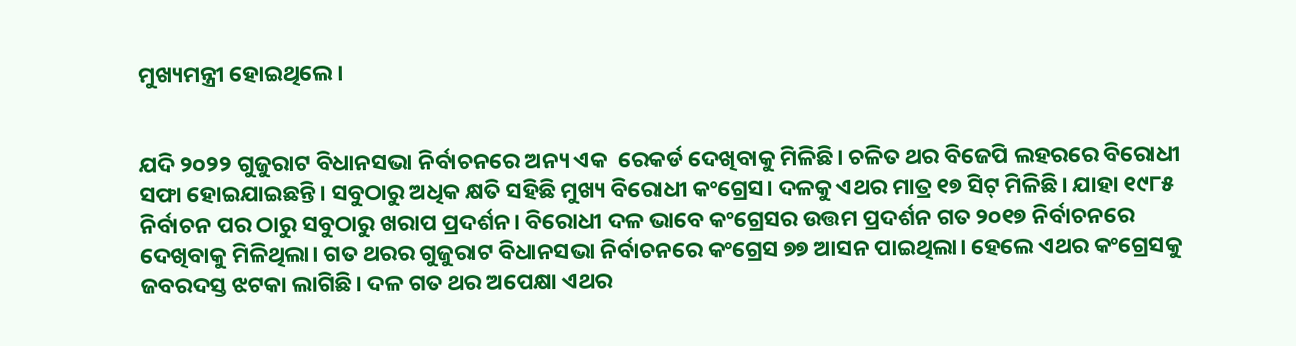ମୁଖ୍ୟମନ୍ତ୍ରୀ ହୋଇଥିଲେ।


ଯଦି ୨୦୨୨ ଗୁଜୁରାଟ ବିଧାନସଭା ନିର୍ବାଚନରେ ଅନ୍ୟ ଏକ  ରେକର୍ଡ ଦେଖିବାକୁ ମିଳିଛି। ଚଳିତ ଥର ବିଜେପି ଲହରରେ ବିରୋଧୀ ସଫା ହୋଇଯାଇଛନ୍ତି। ସବୁଠାରୁ ଅଧିକ କ୍ଷତି ସହିଛି ମୁଖ୍ୟ ବିରୋଧୀ କଂଗ୍ରେସ। ଦଳକୁ ଏଥର ମାତ୍ର ୧୭ ସିଟ୍ ମିଳିଛି। ଯାହା ୧୯୮୫ ନିର୍ବାଚନ ପର ଠାରୁ ସବୁଠାରୁ ଖରାପ ପ୍ରଦର୍ଶନ। ବିରୋଧୀ ଦଳ ଭାବେ କଂଗ୍ରେସର ଉତ୍ତମ ପ୍ରଦର୍ଶନ ଗତ ୨୦୧୭ ନିର୍ବାଚନରେ ଦେଖିବାକୁ ମିଳିଥିଲା। ଗତ ଥରର ଗୁଜୁରାଟ ବିଧାନସଭା ନିର୍ବାଚନରେ କଂଗ୍ରେସ ୭୭ ଆସନ ପାଇଥିଲା। ହେଲେ ଏଥର କଂଗ୍ରେସକୁ ଜବରଦସ୍ତ ଝଟକା ଲାଗିଛି। ଦଳ ଗତ ଥର ଅପେକ୍ଷା ଏଥର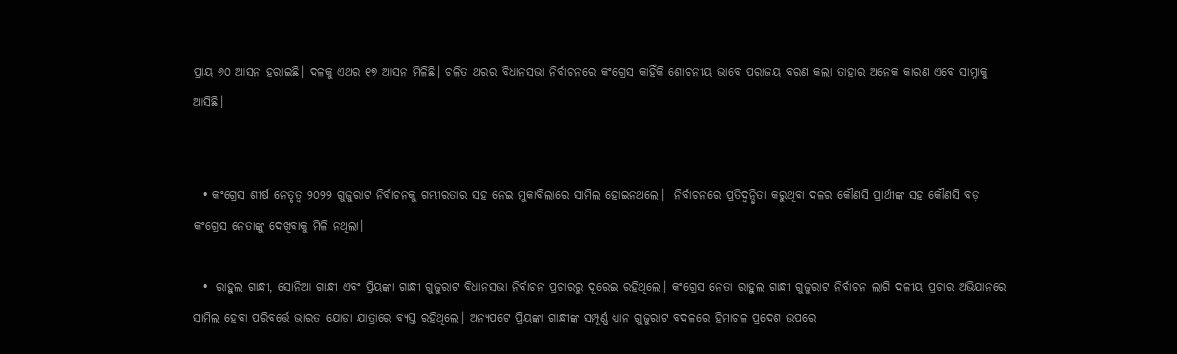ପ୍ରାୟ ୬୦ ଆସନ ହରାଇଛି। ଦଳକୁ ଏଥର ୧୭ ଆସନ ମିଳିଛି। ଚଳିତ ଥରର ବିଧାନସଭା ନିର୍ବାଚନରେ କଂଗ୍ରେସ କାହିଁକି ଶୋଚନୀୟ ଭାବେ ପରାଜୟ ବରଣ କଲା ତାହାର ଅନେକ କାରଣ ଏବେ ସାମ୍ନାକୁ ଆସିଛି।


  • କଂଗ୍ରେସ ଶୀର୍ଷ ନେତୃତ୍ୱ ୨୦୨୨ ଗୁଜୁରାଟ ନିର୍ବାଚନକୁ ଗମ୍ଭୀରତାର ସହ ନେଇ ମୁକାବିଲାରେ ସାମିଲ ହୋଇନଥଲେ।  ନିର୍ବାଚନରେ ପ୍ରତିଦ୍ୱନ୍ଦ୍ୱିତା କରୁଥିବା ଦଳର କୌଣସି ପ୍ରାର୍ଥୀଙ୍କ ସହ କୌଣସି ବଡ଼ କଂଗ୍ରେସ ନେତାଙ୍କୁ ଦେଖିବାକୁ ମିଳି ନଥିଲା।

  •  ରାହୁଲ ଗାନ୍ଧୀ, ସୋନିଆ ଗାନ୍ଧୀ ଏବଂ ପ୍ରିୟଙ୍କା ଗାନ୍ଧୀ ଗୁଜୁରାଟ ବିଧାନସଭା ନିର୍ବାଚନ ପ୍ରଚାରରୁ ଦୂରେଇ ରହିଥିଲେ। କଂଗ୍ରେସ ନେତା ରାହୁଲ ଗାନ୍ଧୀ ଗୁଜୁରାଟ ନିର୍ବାଚନ ଲାଗି ଦଳୀୟ ପ୍ରଚାର ଅଭିଯାନରେ ସାମିଲ ହେବା ପରିବର୍ତ୍ତେ ଭାରତ ଯୋଡା ଯାତ୍ରାରେ ବ୍ୟସ୍ତ ରହିଥିଲେ। ଅନ୍ୟପଟେ ପ୍ରିୟଙ୍କା ଗାନ୍ଧୀଙ୍କ ସମ୍ପୂର୍ଣ୍ଣ ଧ୍ୟାନ ଗୁଜୁରାଟ ବଦଳରେ ହିମାଚଳ ପ୍ରଦେଶ ଉପରେ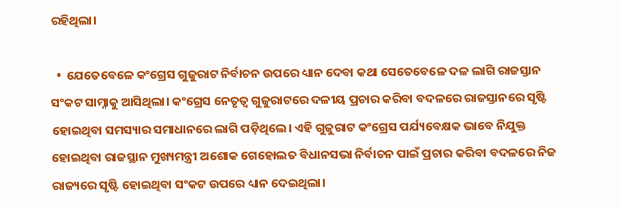ରହିଥିଲା।

  •  ଯେତେବେଳେ କଂଗ୍ରେସ ଗୁଜୁରାଟ ନିର୍ବାଚନ ଉପରେ ଧ୍ୟାନ ଦେବା କଥା ସେତେବେଳେ ଦଳ ଲାଗି ରାଜସ୍ତାନ ସଂକଟ ସାମ୍ନାକୁ ଆସିଥିଲା। କଂଗ୍ରେସ ନେତୃତ୍ୱ ଗୁଜୁରାଟରେ ଦଳୀୟ ପ୍ରଚାର କରିବା ବଦଳରେ ରାଜସ୍ତାନରେ ସୃଷ୍ଟି ହୋଇଥିବା ସମସ୍ୟାର ସମାଧାନରେ ଲାଗି ପଡ଼ିଥିଲେ। ଏହି ଗୁଜୁରାଟ କଂଗ୍ରେସ ପର୍ଯ୍ୟବେକ୍ଷକ ଭାବେ ନିଯୁକ୍ତ ହୋଇଥିବା ରାଜସ୍ଥାନ ମୁଖ୍ୟମନ୍ତ୍ରୀ ଅଶୋକ ଗେହୋଲତ ବିଧାନସଭା ନିର୍ବାଚନ ପାଇଁ ପ୍ରଚାର କରିବା ବଦଳରେ ନିଜ ରାଜ୍ୟରେ ସୃଷ୍ଟି ହୋଇଥିବା ସଂକଟ ଉପରେ ଧ୍ୟାନ ଦେଇଥିଲା।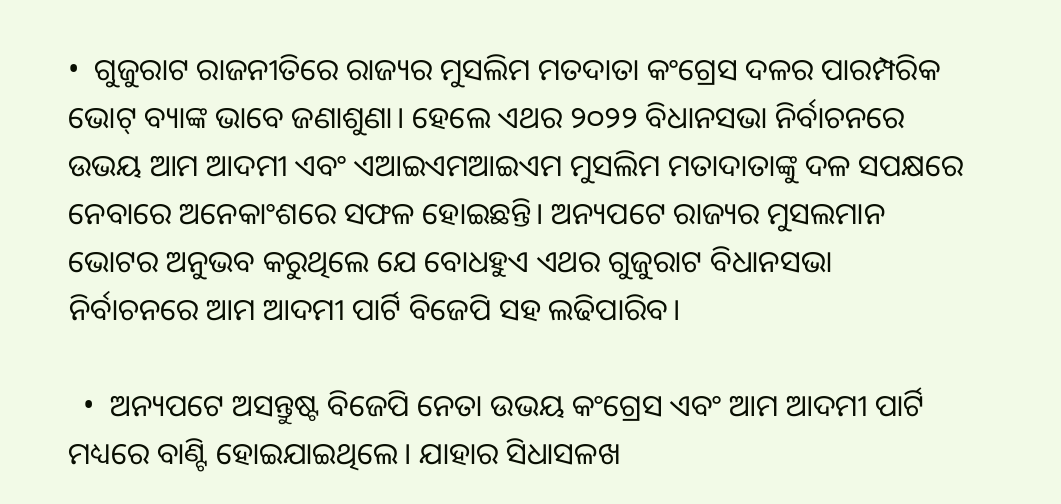•  ଗୁଜୁରାଟ ରାଜନୀତିରେ ରାଜ୍ୟର ମୁସଲିମ ମତଦାତା କଂଗ୍ରେସ ଦଳର ପାରମ୍ପରିକ ଭୋଟ୍ ବ୍ୟାଙ୍କ ଭାବେ ଜଣାଶୁଣା। ହେଲେ ଏଥର ୨୦୨୨ ବିଧାନସଭା ନିର୍ବାଚନରେ ଉଭୟ ଆମ ଆଦମୀ ଏବଂ ଏଆଇଏମଆଇଏମ ମୁସଲିମ ମତାଦାତାଙ୍କୁ ଦଳ ସପକ୍ଷରେ ନେବାରେ ଅନେକାଂଶରେ ସଫଳ ହୋଇଛନ୍ତି। ଅନ୍ୟପଟେ ରାଜ୍ୟର ମୁସଲମାନ ଭୋଟର ଅନୁଭବ କରୁଥିଲେ ଯେ ବୋଧହୁଏ ଏଥର ଗୁଜୁରାଟ ବିଧାନସଭା ନିର୍ବାଚନରେ ଆମ ଆଦମୀ ପାର୍ଟି ବିଜେପି ସହ ଲଢିପାରିବ।

  •  ଅନ୍ୟପଟେ ଅସନ୍ତୁଷ୍ଟ ବିଜେପି ନେତା ଉଭୟ କଂଗ୍ରେସ ଏବଂ ଆମ ଆଦମୀ ପାର୍ଟି ମଧ୍ୟରେ ବାଣ୍ଟି ହୋଇଯାଇଥିଲେ। ଯାହାର ସିଧାସଳଖ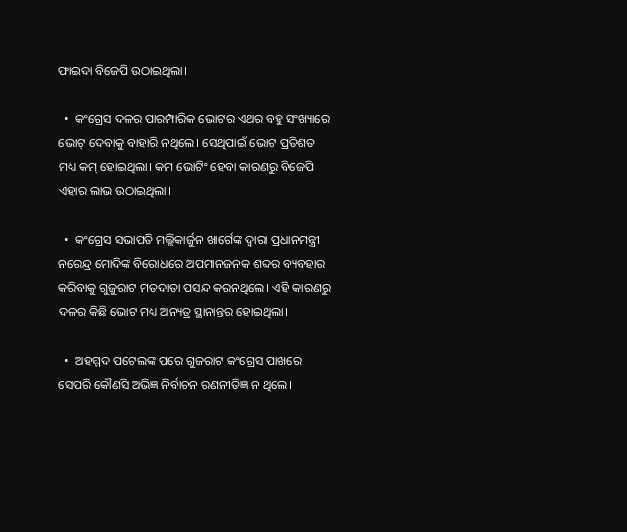ଫାଇଦା ବିଜେପି ଉଠାଇଥିଲା।

  •  କଂଗ୍ରେସ ଦଳର ପାରମ୍ପାରିକ ଭୋଟର ଏଥର ବହୁ ସଂଖ୍ୟାରେ ଭୋଟ୍ ଦେବାକୁ ବାହାରି ନଥିଲେ। ସେଥିପାଇଁ ଭୋଟ ପ୍ରତିଶତ ମଧ୍ୟ କମ୍ ହୋଇଥିଲା। କମ ଭୋଟିଂ ହେବା କାରଣରୁ ବିଜେପି ଏହାର ଲାଭ ଉଠାଇଥିଲା।

  •  କଂଗ୍ରେସ ସଭାପତି ମଲ୍ଲିକାର୍ଜୁନ ଖାର୍ଗେଙ୍କ ଦ୍ୱାରା ପ୍ରଧାନମନ୍ତ୍ରୀ ନରେନ୍ଦ୍ର ମୋଦିଙ୍କ ବିରୋଧରେ ଅପମାନଜନକ ଶବ୍ଦର ବ୍ୟବହାର କରିବାକୁ ଗୁଜୁରାଟ ମତଦାତା ପସନ୍ଦ କରନଥିଲେ। ଏହି କାରଣରୁ ଦଳର କିଛି ଭୋଟ ମଧ୍ୟ ଅନ୍ୟତ୍ର ସ୍ଥାନାନ୍ତର ହୋଇଥିଲା।

  •  ଅହମ୍ମଦ ପଟେଲଙ୍କ ପରେ ଗୁଜରାଟ କଂଗ୍ରେସ ପାଖରେ ସେପରି କୌଣସି ଅଭିଜ୍ଞ ନିର୍ବାଚନ ରଣନୀତିଜ୍ଞ ନ ଥିଲେ।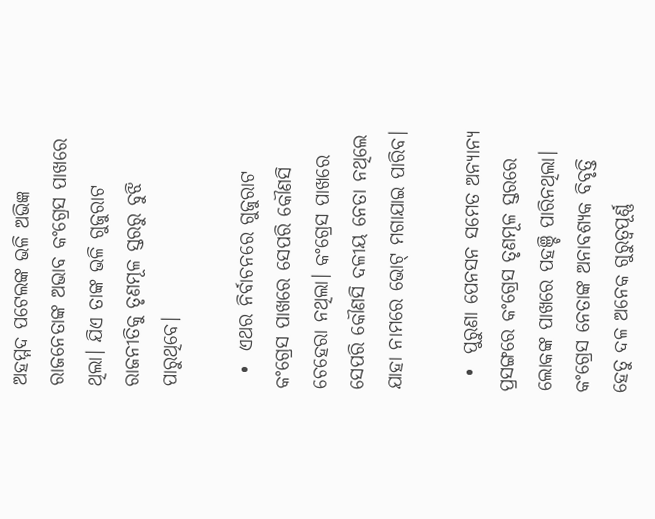ଅହମ୍ମଦ ପଟେଲଙ୍କ ଭଳି ଅଭିଜ୍ଞ ରାଜନେତାଙ୍କ ଅଭାବ କଂଗ୍ରେସ ପାଖରେ ଥିଲା। ଯିଏ ତାଙ୍କ ଭଳି ଗୁଜୁରାଟ ରାଜନୀତିକୁ ତୃଣମୂଳ ସ୍ତରରୁ ବୁଝି ପାରୁଥିବେ।

  •  ଏଥର ନିର୍ବାଚନରେ ଗୁଜୁରାଟ କଂଗ୍ରେସ ପାଖରେ ସେପରି କୌଣସି ଚେହେରା ନଥିଲା। କଂଗ୍ରେସ ପାଖରେ ସେପରି କୌଣସି ଦଳୀୟ ନେତା ନଥିଲେ ଯାହା ନାମରେ ଭୋଟ୍ ମଗାଯାଇ ପାରିବ।

  •  ପୁରୁଣା ପେନସନ ସମେତ ଅନ୍ୟାନ୍ୟ ପ୍ରସଙ୍ଗରେ କଂଗ୍ରେସ ତୃଣମୂଳ ସ୍ତରରେ ଲୋକଙ୍କ ପାଖରେ ପହଞ୍ଚି ପାରିନଥିଲା। କଂଗ୍ରେସ ନେତାଙ୍କ ଅନାବଶ୍ୟକ ବିବୃତ୍ତି ହେତୁ ଦଳ ଅନେକ ଗୁରୁତ୍ୱପୂର୍ଣ୍ଣ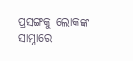ପ୍ରସଙ୍ଗକୁ ଲୋକଙ୍କ ସାମ୍ନାରେ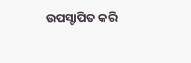ଉପସ୍ଚାପିତ କରି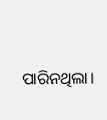ପାରିନଥିଲା।